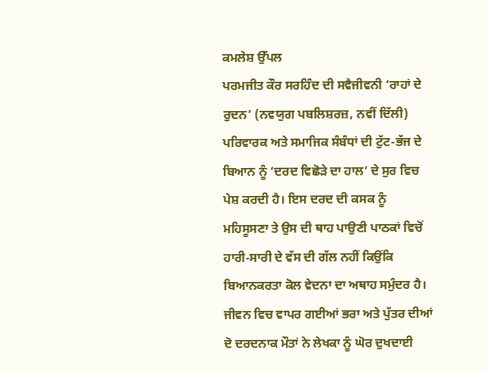ਕਮਲੇਸ਼ ਉੱਪਲ
ਪਰਮਜੀਤ ਕੌਰ ਸਰਹਿੰਦ ਦੀ ਸਵੈਜੀਵਨੀ ‘ਰਾਹਾਂ ਦੇ ਰੁਦਨ’ (ਨਵਯੁਗ ਪਬਲਿਸ਼ਰਜ਼, ਨਵੀਂ ਦਿੱਲੀ) ਪਰਿਵਾਰਕ ਅਤੇ ਸਮਾਜਿਕ ਸੰਬੰਧਾਂ ਦੀ ਟੁੱਟ-ਭੱਜ ਦੇ ਬਿਆਨ ਨੂੰ ‘ਦਰਦ ਵਿਛੋੜੇ ਦਾ ਹਾਲ’ ਦੇ ਸੁਰ ਵਿਚ ਪੇਸ਼ ਕਰਦੀ ਹੈ। ਇਸ ਦਰਦ ਦੀ ਕਸਕ ਨੂੰ ਮਹਿਸੂਸਣਾ ਤੇ ਉਸ ਦੀ ਥਾਹ ਪਾਉਣੀ ਪਾਠਕਾਂ ਵਿਚੋਂ ਹਾਰੀ-ਸਾਰੀ ਦੇ ਵੱਸ ਦੀ ਗੱਲ ਨਹੀਂ ਕਿਉਂਕਿ ਬਿਆਨਕਰਤਾ ਕੋਲ ਵੇਦਨਾ ਦਾ ਅਥਾਹ ਸਮੁੰਦਰ ਹੈ। ਜੀਵਨ ਵਿਚ ਵਾਪਰ ਗਈਆਂ ਭਰਾ ਅਤੇ ਪੁੱਤਰ ਦੀਆਂ ਦੋ ਦਰਦਨਾਕ ਮੌਤਾਂ ਨੇ ਲੇਖਕਾ ਨੂੰ ਘੋਰ ਦੁਖਦਾਈ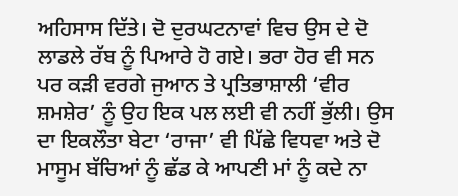ਅਹਿਸਾਸ ਦਿੱਤੇ। ਦੋ ਦੁਰਘਟਨਾਵਾਂ ਵਿਚ ਉਸ ਦੇ ਦੋ ਲਾਡਲੇ ਰੱਬ ਨੂੰ ਪਿਆਰੇ ਹੋ ਗਏ। ਭਰਾ ਹੋਰ ਵੀ ਸਨ ਪਰ ਕੜੀ ਵਰਗੇ ਜੁਆਨ ਤੇ ਪ੍ਰਤਿਭਾਸ਼ਾਲੀ ‘ਵੀਰ ਸ਼ਮਸ਼ੇਰ’ ਨੂੰ ਉਹ ਇਕ ਪਲ ਲਈ ਵੀ ਨਹੀਂ ਭੁੱਲੀ। ਉਸ ਦਾ ਇਕਲੌਤਾ ਬੇਟਾ ‘ਰਾਜਾ’ ਵੀ ਪਿੱਛੇ ਵਿਧਵਾ ਅਤੇ ਦੋ ਮਾਸੂਮ ਬੱਚਿਆਂ ਨੂੰ ਛੱਡ ਕੇ ਆਪਣੀ ਮਾਂ ਨੂੰ ਕਦੇ ਨਾ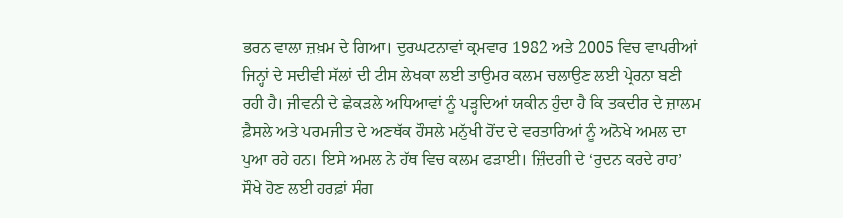ਭਰਨ ਵਾਲਾ ਜ਼ਖ਼ਮ ਦੇ ਗਿਆ। ਦੁਰਘਟਨਾਵਾਂ ਕ੍ਰਮਵਾਰ 1982 ਅਤੇ 2005 ਵਿਚ ਵਾਪਰੀਆਂ ਜਿਨ੍ਹਾਂ ਦੇ ਸਦੀਵੀ ਸੱਲਾਂ ਦੀ ਟੀਸ ਲੇਖਕਾ ਲਈ ਤਾਉਮਰ ਕਲਮ ਚਲਾਉਣ ਲਈ ਪ੍ਰੇਰਨਾ ਬਣੀ ਰਹੀ ਹੈ। ਜੀਵਨੀ ਦੇ ਛੇਕੜਲੇ ਅਧਿਆਵਾਂ ਨੂੰ ਪੜ੍ਹਦਿਆਂ ਯਕੀਨ ਹੁੰਦਾ ਹੈ ਕਿ ਤਕਦੀਰ ਦੇ ਜ਼ਾਲਮ ਫ਼ੈਸਲੇ ਅਤੇ ਪਰਮਜੀਤ ਦੇ ਅਣਥੱਕ ਹੌਸਲੇ ਮਨੁੱਖੀ ਹੋਂਦ ਦੇ ਵਰਤਾਰਿਆਂ ਨੂੰ ਅਨੋਖੇ ਅਮਲ ਦਾ ਪੁਆ ਰਹੇ ਹਨ। ਇਸੇ ਅਮਲ ਨੇ ਹੱਥ ਵਿਚ ਕਲਮ ਫੜਾਈ। ਜ਼ਿੰਦਗੀ ਦੇ ‘ਰੁਦਨ ਕਰਦੇ ਰਾਹ’ ਸੌਖੇ ਹੋਣ ਲਈ ਹਰਫ਼ਾਂ ਸੰਗ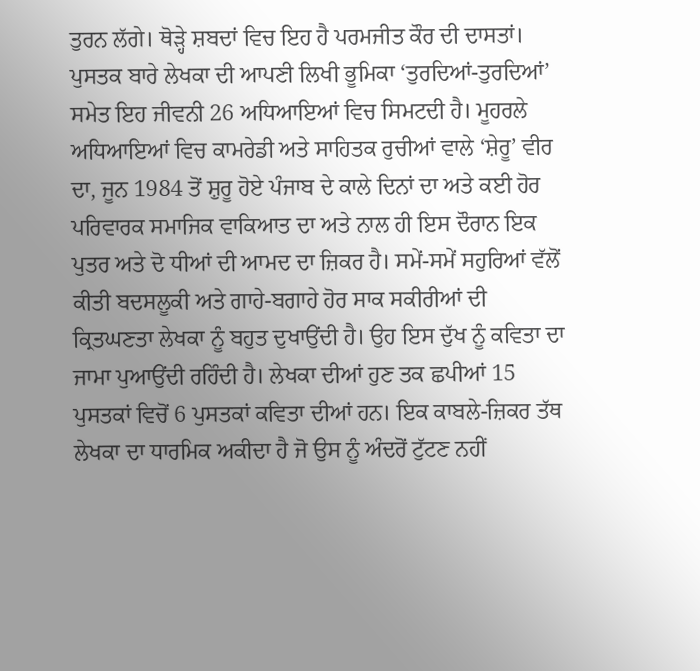ਤੁਰਨ ਲੱਗੇ। ਥੋੜ੍ਹੇ ਸ਼ਬਦਾਂ ਵਿਚ ਇਹ ਹੈ ਪਰਮਜੀਤ ਕੌਰ ਦੀ ਦਾਸਤਾਂ।
ਪੁਸਤਕ ਬਾਰੇ ਲੇਖਕਾ ਦੀ ਆਪਣੀ ਲਿਖੀ ਭੂਮਿਕਾ ‘ਤੁਰਦਿਆਂ-ਤੁਰਦਿਆਂ’ ਸਮੇਤ ਇਹ ਜੀਵਨੀ 26 ਅਧਿਆਇਆਂ ਵਿਚ ਸਿਮਟਦੀ ਹੈ। ਮੂਹਰਲੇ ਅਧਿਆਇਆਂ ਵਿਚ ਕਾਮਰੇਡੀ ਅਤੇ ਸਾਹਿਤਕ ਰੁਚੀਆਂ ਵਾਲੇ ‘ਸ਼ੇਰੂ’ ਵੀਰ ਦਾ, ਜੂਨ 1984 ਤੋਂ ਸ਼ੁਰੂ ਹੋਏ ਪੰਜਾਬ ਦੇ ਕਾਲੇ ਦਿਨਾਂ ਦਾ ਅਤੇ ਕਈ ਹੋਰ ਪਰਿਵਾਰਕ ਸਮਾਜਿਕ ਵਾਕਿਆਤ ਦਾ ਅਤੇ ਨਾਲ ਹੀ ਇਸ ਦੌਰਾਨ ਇਕ ਪੁਤਰ ਅਤੇ ਦੋ ਧੀਆਂ ਦੀ ਆਮਦ ਦਾ ਜ਼ਿਕਰ ਹੈ। ਸਮੇਂ-ਸਮੇਂ ਸਹੁਰਿਆਂ ਵੱਲੋਂ ਕੀਤੀ ਬਦਸਲੂਕੀ ਅਤੇ ਗਾਹੇ-ਬਗਾਹੇ ਹੋਰ ਸਾਕ ਸਕੀਰੀਆਂ ਦੀ ਕ੍ਰਿਤਘਣਤਾ ਲੇਖਕਾ ਨੂੰ ਬਹੁਤ ਦੁਖਾਉਂਦੀ ਹੈ। ਉਹ ਇਸ ਦੁੱਖ ਨੂੰ ਕਵਿਤਾ ਦਾ ਜਾਮਾ ਪੁਆਉਂਦੀ ਰਹਿੰਦੀ ਹੈ। ਲੇਖਕਾ ਦੀਆਂ ਹੁਣ ਤਕ ਛਪੀਆਂ 15 ਪੁਸਤਕਾਂ ਵਿਚੋਂ 6 ਪੁਸਤਕਾਂ ਕਵਿਤਾ ਦੀਆਂ ਹਨ। ਇਕ ਕਾਬਲੇ-ਜ਼ਿਕਰ ਤੱਥ ਲੇਖਕਾ ਦਾ ਧਾਰਮਿਕ ਅਕੀਦਾ ਹੈ ਜੋ ਉਸ ਨੂੰ ਅੰਦਰੋਂ ਟੁੱਟਣ ਨਹੀਂ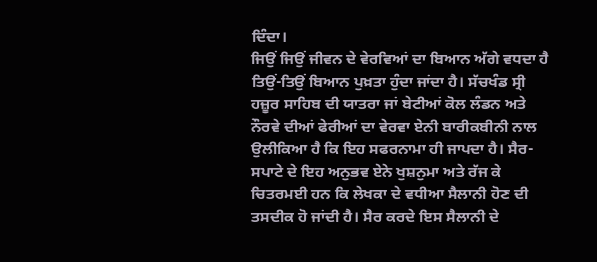ਦਿੰਦਾ।
ਜਿਉਂ ਜਿਉਂ ਜੀਵਨ ਦੇ ਵੇਰਵਿਆਂ ਦਾ ਬਿਆਨ ਅੱਗੇ ਵਧਦਾ ਹੈ ਤਿਉਂ-ਤਿਉਂ ਬਿਆਨ ਪੁਖ਼ਤਾ ਹੁੰਦਾ ਜਾਂਦਾ ਹੈ। ਸੱਚਖੰਡ ਸ੍ਰੀ ਹਜ਼ੂਰ ਸਾਹਿਬ ਦੀ ਯਾਤਰਾ ਜਾਂ ਬੇਟੀਆਂ ਕੋਲ ਲੰਡਨ ਅਤੇ ਨੌਰਵੇ ਦੀਆਂ ਫੇਰੀਆਂ ਦਾ ਵੇਰਵਾ ਏਨੀ ਬਾਰੀਕਬੀਨੀ ਨਾਲ ਉਲੀਕਿਆ ਹੈ ਕਿ ਇਹ ਸਫਰਨਾਮਾ ਹੀ ਜਾਪਦਾ ਹੈ। ਸੈਰ-ਸਪਾਟੇ ਦੇ ਇਹ ਅਨੁਭਵ ਏਨੇ ਖੁਸ਼ਨੁਮਾ ਅਤੇ ਰੱਜ ਕੇ ਚਿਤਰਮਈ ਹਨ ਕਿ ਲੇਖਕਾ ਦੇ ਵਧੀਆ ਸੈਲਾਨੀ ਹੋਣ ਦੀ ਤਸਦੀਕ ਹੋ ਜਾਂਦੀ ਹੈ। ਸੈਰ ਕਰਦੇ ਇਸ ਸੈਲਾਨੀ ਦੇ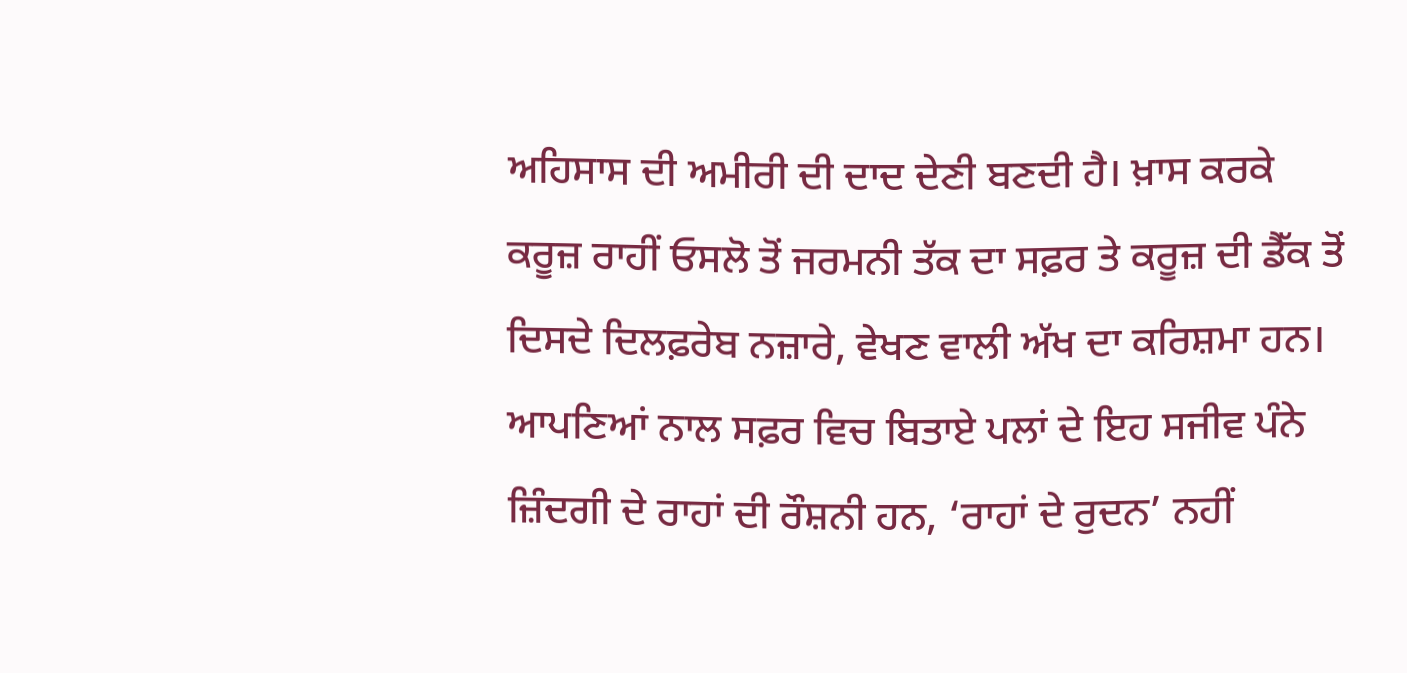ਅਹਿਸਾਸ ਦੀ ਅਮੀਰੀ ਦੀ ਦਾਦ ਦੇਣੀ ਬਣਦੀ ਹੈ। ਖ਼ਾਸ ਕਰਕੇ ਕਰੂਜ਼ ਰਾਹੀਂ ਓਸਲੋ ਤੋਂ ਜਰਮਨੀ ਤੱਕ ਦਾ ਸਫ਼ਰ ਤੇ ਕਰੂਜ਼ ਦੀ ਡੈੱਕ ਤੋਂ ਦਿਸਦੇ ਦਿਲਫ਼ਰੇਬ ਨਜ਼ਾਰੇ, ਵੇਖਣ ਵਾਲੀ ਅੱਖ ਦਾ ਕਰਿਸ਼ਮਾ ਹਨ। ਆਪਣਿਆਂ ਨਾਲ ਸਫ਼ਰ ਵਿਚ ਬਿਤਾਏ ਪਲਾਂ ਦੇ ਇਹ ਸਜੀਵ ਪੰਨੇ ਜ਼ਿੰਦਗੀ ਦੇ ਰਾਹਾਂ ਦੀ ਰੌਸ਼ਨੀ ਹਨ, ‘ਰਾਹਾਂ ਦੇ ਰੁਦਨ’ ਨਹੀਂ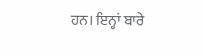ਹਨ। ਇਨ੍ਹਾਂ ਬਾਰੇ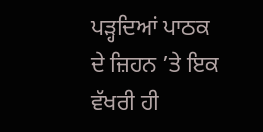ਪੜ੍ਹਦਿਆਂ ਪਾਠਕ ਦੇ ਜ਼ਿਹਨ ’ਤੇ ਇਕ ਵੱਖਰੀ ਹੀ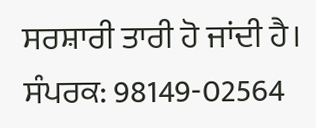ਸਰਸ਼ਾਰੀ ਤਾਰੀ ਹੋ ਜਾਂਦੀ ਹੈ।
ਸੰਪਰਕ: 98149-02564